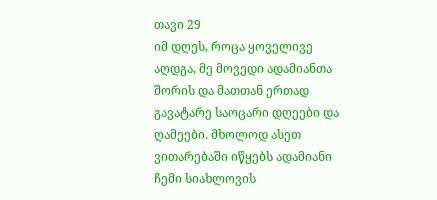თავი 29
იმ დღეს, როცა ყოველივე აღდგა, მე მოვედი ადამიანთა შორის და მათთან ერთად გავატარე საოცარი დღეები და ღამეები. მხოლოდ ასეთ ვითარებაში იწყებს ადამიანი ჩემი სიახლოვის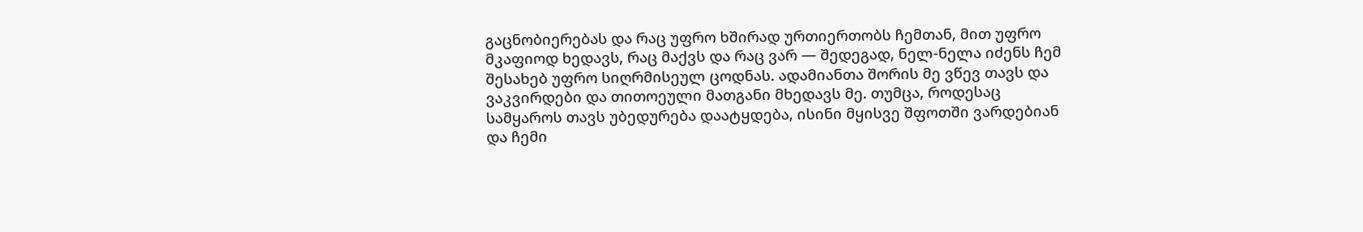გაცნობიერებას და რაც უფრო ხშირად ურთიერთობს ჩემთან, მით უფრო მკაფიოდ ხედავს, რაც მაქვს და რაც ვარ — შედეგად, ნელ-ნელა იძენს ჩემ შესახებ უფრო სიღრმისეულ ცოდნას. ადამიანთა შორის მე ვწევ თავს და ვაკვირდები და თითოეული მათგანი მხედავს მე. თუმცა, როდესაც სამყაროს თავს უბედურება დაატყდება, ისინი მყისვე შფოთში ვარდებიან და ჩემი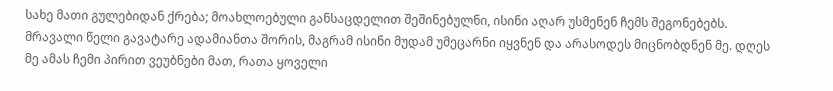სახე მათი გულებიდან ქრება; მოახლოებული განსაცდელით შეშინებულნი, ისინი აღარ უსმენენ ჩემს შეგონებებს. მრავალი წელი გავატარე ადამიანთა შორის, მაგრამ ისინი მუდამ უმეცარნი იყვნენ და არასოდეს მიცნობდნენ მე. დღეს მე ამას ჩემი პირით ვეუბნები მათ, რათა ყოველი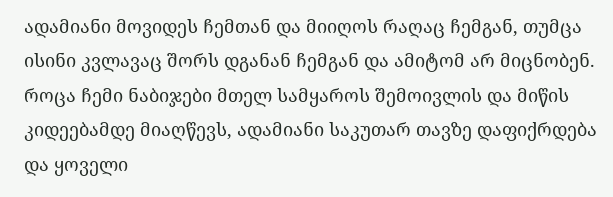ადამიანი მოვიდეს ჩემთან და მიიღოს რაღაც ჩემგან, თუმცა ისინი კვლავაც შორს დგანან ჩემგან და ამიტომ არ მიცნობენ. როცა ჩემი ნაბიჯები მთელ სამყაროს შემოივლის და მიწის კიდეებამდე მიაღწევს, ადამიანი საკუთარ თავზე დაფიქრდება და ყოველი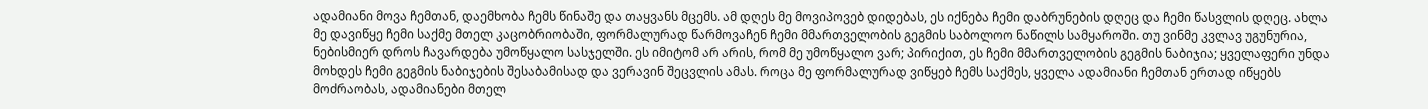ადამიანი მოვა ჩემთან, დაემხობა ჩემს წინაშე და თაყვანს მცემს. ამ დღეს მე მოვიპოვებ დიდებას, ეს იქნება ჩემი დაბრუნების დღეც და ჩემი წასვლის დღეც. ახლა მე დავიწყე ჩემი საქმე მთელ კაცობრიობაში, ფორმალურად წარმოვაჩენ ჩემი მმართველობის გეგმის საბოლოო ნაწილს სამყაროში. თუ ვინმე კვლავ უგუნურია, ნებისმიერ დროს ჩავარდება უმოწყალო სასჯელში. ეს იმიტომ არ არის, რომ მე უმოწყალო ვარ; პირიქით, ეს ჩემი მმართველობის გეგმის ნაბიჯია; ყველაფერი უნდა მოხდეს ჩემი გეგმის ნაბიჯების შესაბამისად და ვერავინ შეცვლის ამას. როცა მე ფორმალურად ვიწყებ ჩემს საქმეს, ყველა ადამიანი ჩემთან ერთად იწყებს მოძრაობას, ადამიანები მთელ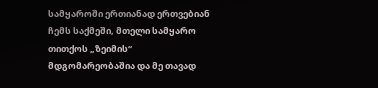სამყაროში ერთიანად ერთვებიან ჩემს საქმეში, მთელი სამყარო თითქოს „ზეიმის“ მდგომარეობაშია და მე თავად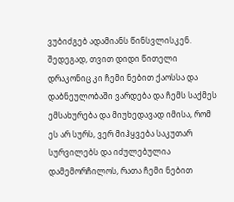ვუბიძგებ ადამიანს წინსვლისკენ. შედეგად, თვით დიდი წითელი დრაკონიც კი ჩემი ნებით ქაოსსა და დაბნეულობაში ვარდება და ჩემს საქმეს ემსახურება და მიუხედავად იმისა, რომ ეს არ სურს, ვერ მიჰყვება საკუთარ სურვილებს და იძულებულია დამემორჩილოს, რათა ჩემი ნებით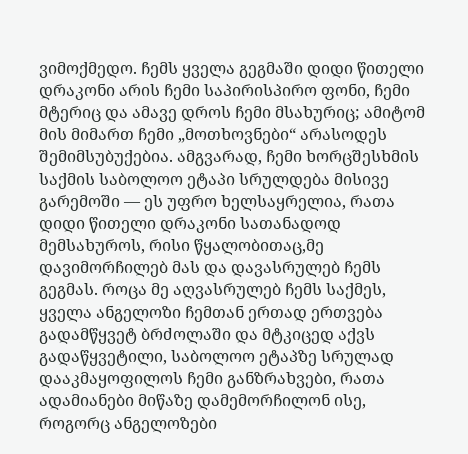ვიმოქმედო. ჩემს ყველა გეგმაში დიდი წითელი დრაკონი არის ჩემი საპირისპირო ფონი, ჩემი მტერიც და ამავე დროს ჩემი მსახურიც; ამიტომ მის მიმართ ჩემი „მოთხოვნები“ არასოდეს შემიმსუბუქებია. ამგვარად, ჩემი ხორცშესხმის საქმის საბოლოო ეტაპი სრულდება მისივე გარემოში — ეს უფრო ხელსაყრელია, რათა დიდი წითელი დრაკონი სათანადოდ მემსახუროს, რისი წყალობითაც,მე დავიმორჩილებ მას და დავასრულებ ჩემს გეგმას. როცა მე აღვასრულებ ჩემს საქმეს, ყველა ანგელოზი ჩემთან ერთად ერთვება გადამწყვეტ ბრძოლაში და მტკიცედ აქვს გადაწყვეტილი, საბოლოო ეტაპზე სრულად დააკმაყოფილოს ჩემი განზრახვები, რათა ადამიანები მიწაზე დამემორჩილონ ისე, როგორც ანგელოზები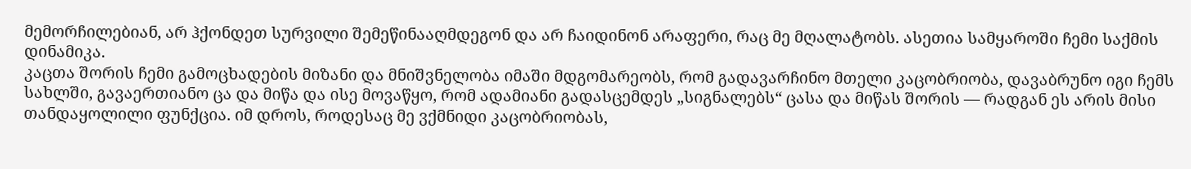მემორჩილებიან, არ ჰქონდეთ სურვილი შემეწინააღმდეგონ და არ ჩაიდინონ არაფერი, რაც მე მღალატობს. ასეთია სამყაროში ჩემი საქმის დინამიკა.
კაცთა შორის ჩემი გამოცხადების მიზანი და მნიშვნელობა იმაში მდგომარეობს, რომ გადავარჩინო მთელი კაცობრიობა, დავაბრუნო იგი ჩემს სახლში, გავაერთიანო ცა და მიწა და ისე მოვაწყო, რომ ადამიანი გადასცემდეს „სიგნალებს“ ცასა და მიწას შორის — რადგან ეს არის მისი თანდაყოლილი ფუნქცია. იმ დროს, როდესაც მე ვქმნიდი კაცობრიობას,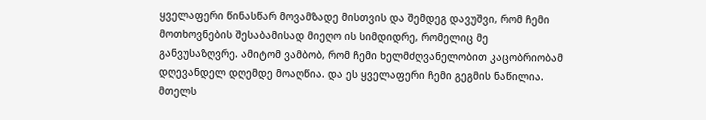ყველაფერი წინასწარ მოვამზადე მისთვის და შემდეგ დავუშვი, რომ ჩემი მოთხოვნების შესაბამისად მიეღო ის სიმდიდრე, რომელიც მე განვუსაზღვრე. ამიტომ ვამბობ, რომ ჩემი ხელმძღვანელობით კაცობრიობამ დღევანდელ დღემდე მოაღწია. და ეს ყველაფერი ჩემი გეგმის ნაწილია. მთელს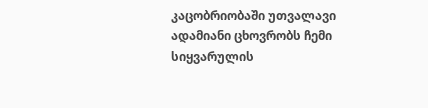კაცობრიობაში უთვალავი ადამიანი ცხოვრობს ჩემი სიყვარულის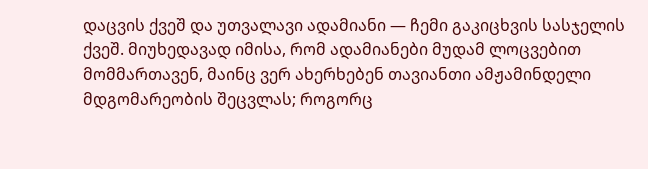დაცვის ქვეშ და უთვალავი ადამიანი — ჩემი გაკიცხვის სასჯელის ქვეშ. მიუხედავად იმისა, რომ ადამიანები მუდამ ლოცვებით მომმართავენ, მაინც ვერ ახერხებენ თავიანთი ამჟამინდელი მდგომარეობის შეცვლას; როგორც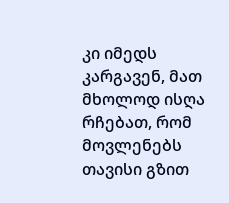კი იმედს კარგავენ, მათ მხოლოდ ისღა რჩებათ, რომ მოვლენებს თავისი გზით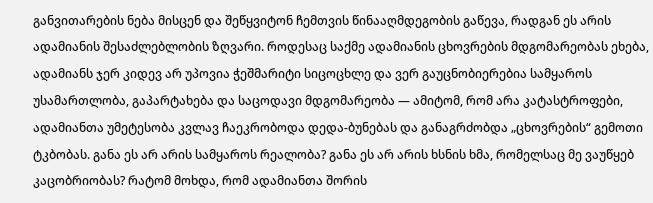განვითარების ნება მისცენ და შეწყვიტონ ჩემთვის წინააღმდეგობის გაწევა, რადგან ეს არის ადამიანის შესაძლებლობის ზღვარი. როდესაც საქმე ადამიანის ცხოვრების მდგომარეობას ეხება, ადამიანს ჯერ კიდევ არ უპოვია ჭეშმარიტი სიცოცხლე და ვერ გაუცნობიერებია სამყაროს უსამართლობა, გაპარტახება და საცოდავი მდგომარეობა — ამიტომ, რომ არა კატასტროფები, ადამიანთა უმეტესობა კვლავ ჩაეკრობოდა დედა-ბუნებას და განაგრძობდა „ცხოვრების“ გემოთი ტკბობას. განა ეს არ არის სამყაროს რეალობა? განა ეს არ არის ხსნის ხმა, რომელსაც მე ვაუწყებ კაცობრიობას? რატომ მოხდა, რომ ადამიანთა შორის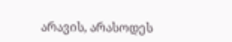არავის, არასოდეს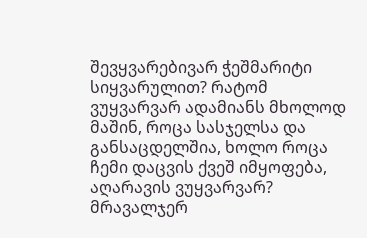შევყვარებივარ ჭეშმარიტი სიყვარულით? რატომ ვუყვარვარ ადამიანს მხოლოდ მაშინ, როცა სასჯელსა და განსაცდელშია, ხოლო როცა ჩემი დაცვის ქვეშ იმყოფება, აღარავის ვუყვარვარ? მრავალჯერ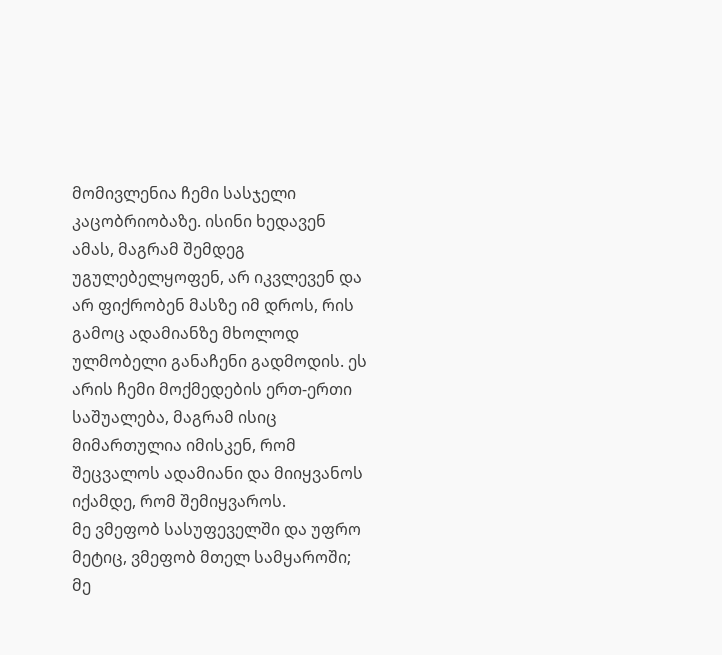მომივლენია ჩემი სასჯელი კაცობრიობაზე. ისინი ხედავენ ამას, მაგრამ შემდეგ უგულებელყოფენ, არ იკვლევენ და არ ფიქრობენ მასზე იმ დროს, რის გამოც ადამიანზე მხოლოდ ულმობელი განაჩენი გადმოდის. ეს არის ჩემი მოქმედების ერთ-ერთი საშუალება, მაგრამ ისიც მიმართულია იმისკენ, რომ შეცვალოს ადამიანი და მიიყვანოს იქამდე, რომ შემიყვაროს.
მე ვმეფობ სასუფეველში და უფრო მეტიც, ვმეფობ მთელ სამყაროში; მე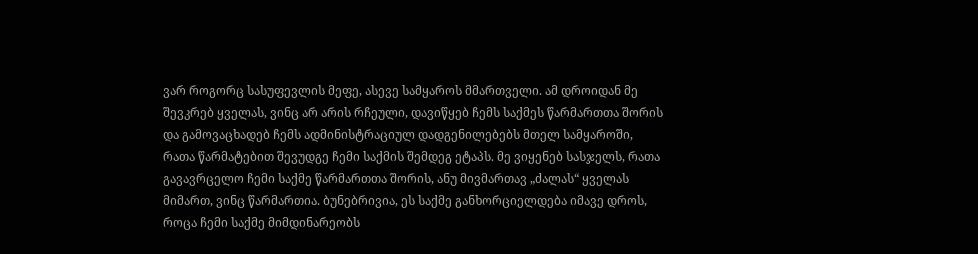ვარ როგორც სასუფევლის მეფე, ასევე სამყაროს მმართველი. ამ დროიდან მე შევკრებ ყველას, ვინც არ არის რჩეული, დავიწყებ ჩემს საქმეს წარმართთა შორის და გამოვაცხადებ ჩემს ადმინისტრაციულ დადგენილებებს მთელ სამყაროში, რათა წარმატებით შევუდგე ჩემი საქმის შემდეგ ეტაპს. მე ვიყენებ სასჯელს, რათა გავავრცელო ჩემი საქმე წარმართთა შორის, ანუ მივმართავ „ძალას“ ყველას მიმართ, ვინც წარმართია. ბუნებრივია, ეს საქმე განხორციელდება იმავე დროს, როცა ჩემი საქმე მიმდინარეობს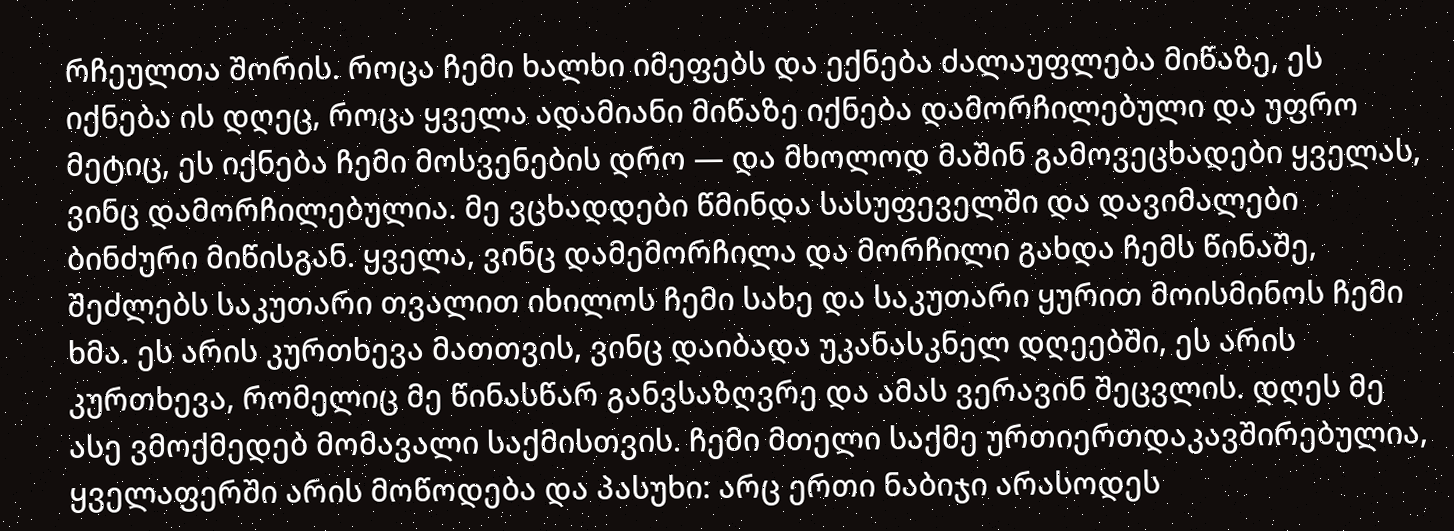რჩეულთა შორის. როცა ჩემი ხალხი იმეფებს და ექნება ძალაუფლება მიწაზე, ეს იქნება ის დღეც, როცა ყველა ადამიანი მიწაზე იქნება დამორჩილებული და უფრო მეტიც, ეს იქნება ჩემი მოსვენების დრო — და მხოლოდ მაშინ გამოვეცხადები ყველას, ვინც დამორჩილებულია. მე ვცხადდები წმინდა სასუფეველში და დავიმალები ბინძური მიწისგან. ყველა, ვინც დამემორჩილა და მორჩილი გახდა ჩემს წინაშე, შეძლებს საკუთარი თვალით იხილოს ჩემი სახე და საკუთარი ყურით მოისმინოს ჩემი ხმა. ეს არის კურთხევა მათთვის, ვინც დაიბადა უკანასკნელ დღეებში, ეს არის კურთხევა, რომელიც მე წინასწარ განვსაზღვრე და ამას ვერავინ შეცვლის. დღეს მე ასე ვმოქმედებ მომავალი საქმისთვის. ჩემი მთელი საქმე ურთიერთდაკავშირებულია, ყველაფერში არის მოწოდება და პასუხი: არც ერთი ნაბიჯი არასოდეს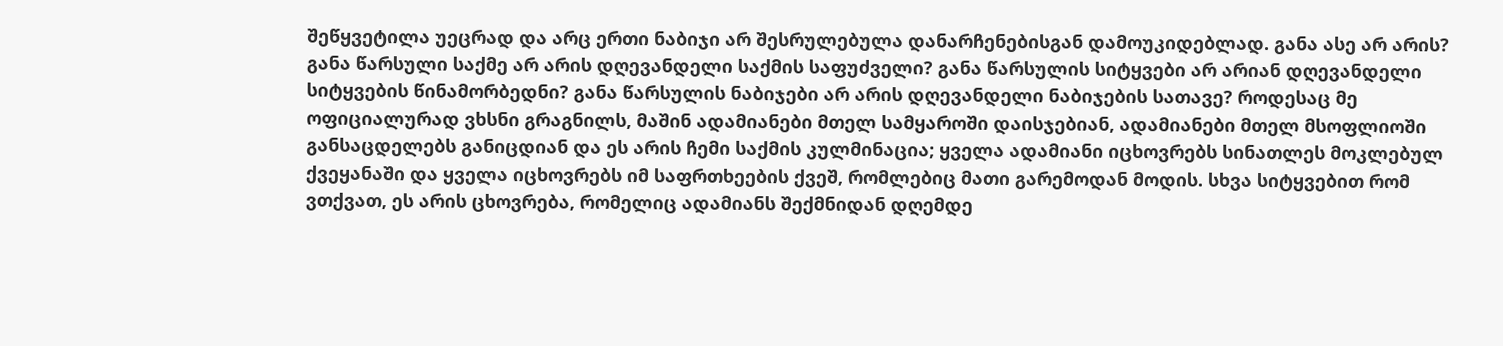შეწყვეტილა უეცრად და არც ერთი ნაბიჯი არ შესრულებულა დანარჩენებისგან დამოუკიდებლად. განა ასე არ არის? განა წარსული საქმე არ არის დღევანდელი საქმის საფუძველი? განა წარსულის სიტყვები არ არიან დღევანდელი სიტყვების წინამორბედნი? განა წარსულის ნაბიჯები არ არის დღევანდელი ნაბიჯების სათავე? როდესაც მე ოფიციალურად ვხსნი გრაგნილს, მაშინ ადამიანები მთელ სამყაროში დაისჯებიან, ადამიანები მთელ მსოფლიოში განსაცდელებს განიცდიან და ეს არის ჩემი საქმის კულმინაცია; ყველა ადამიანი იცხოვრებს სინათლეს მოკლებულ ქვეყანაში და ყველა იცხოვრებს იმ საფრთხეების ქვეშ, რომლებიც მათი გარემოდან მოდის. სხვა სიტყვებით რომ ვთქვათ, ეს არის ცხოვრება, რომელიც ადამიანს შექმნიდან დღემდე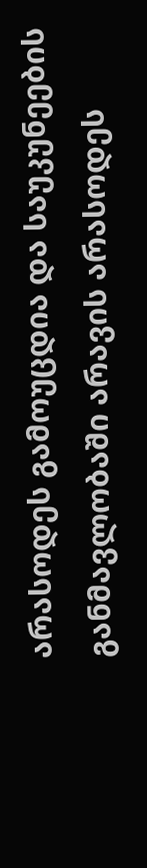არასოდეს გამოუცდია და საუკუნეების განმავლობაში არავის არასოდეს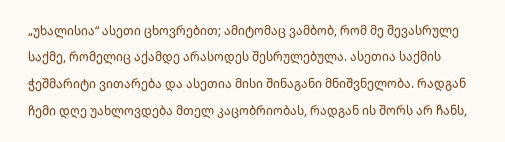„უხალისია“ ასეთი ცხოვრებით; ამიტომაც ვამბობ, რომ მე შევასრულე საქმე, რომელიც აქამდე არასოდეს შესრულებულა. ასეთია საქმის ჭეშმარიტი ვითარება და ასეთია მისი შინაგანი მნიშვნელობა. რადგან ჩემი დღე უახლოვდება მთელ კაცობრიობას, რადგან ის შორს არ ჩანს,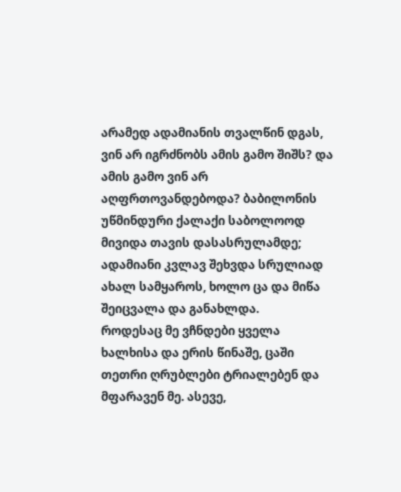არამედ ადამიანის თვალწინ დგას, ვინ არ იგრძნობს ამის გამო შიშს? და ამის გამო ვინ არ აღფრთოვანდებოდა? ბაბილონის უწმინდური ქალაქი საბოლოოდ მივიდა თავის დასასრულამდე; ადამიანი კვლავ შეხვდა სრულიად ახალ სამყაროს, ხოლო ცა და მიწა შეიცვალა და განახლდა.
როდესაც მე ვჩნდები ყველა ხალხისა და ერის წინაშე, ცაში თეთრი ღრუბლები ტრიალებენ და მფარავენ მე. ასევე,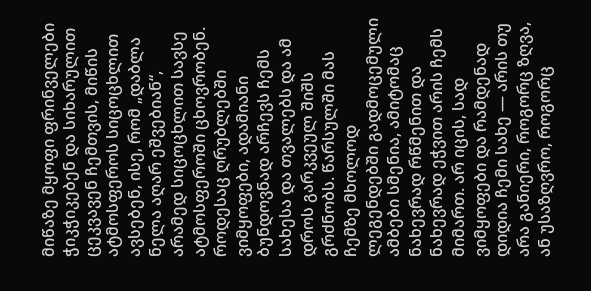მიწაზე მყოფი ფრინველები ჭიკჭიკებენ და სიხარულით ცეკვავენ ჩემთვის, მიწის ატმოსფეროს სიცოცხლით ავსებენ, ისე, რომ „დაბლა ნელა აღარ ეშვებიან“, არამედ სიცოცხლით სავსე ატმოსფეროში ცხოვრობენ. როდესაც ღრუბლებში ვიმყოფები, ადამიანი ბუნდოვნად არჩევს ჩემს სახესა და თვალებს და ამ დროს გარკვეულ შიშს გრძნობს. წარსულში მას ჩემზე მხოლოდ ლეგენდებში გადმოცემული ამბები სმენია, ამიტომაც ნახევრად რწმენით და ნახევრად ეჭვით არის ჩემს მიმართ. არ იცის, სად ვიმყოფები და რამდენად დიდია ჩემი სახე — არის თუ არა განიერი, როგორც ზღვა, ან უსაზღვრო, როგორც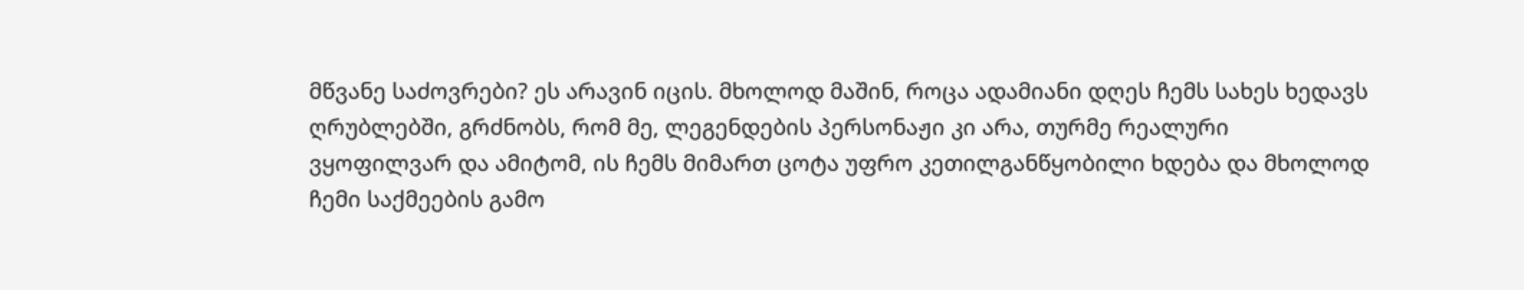მწვანე საძოვრები? ეს არავინ იცის. მხოლოდ მაშინ, როცა ადამიანი დღეს ჩემს სახეს ხედავს ღრუბლებში, გრძნობს, რომ მე, ლეგენდების პერსონაჟი კი არა, თურმე რეალური ვყოფილვარ და ამიტომ, ის ჩემს მიმართ ცოტა უფრო კეთილგანწყობილი ხდება და მხოლოდ ჩემი საქმეების გამო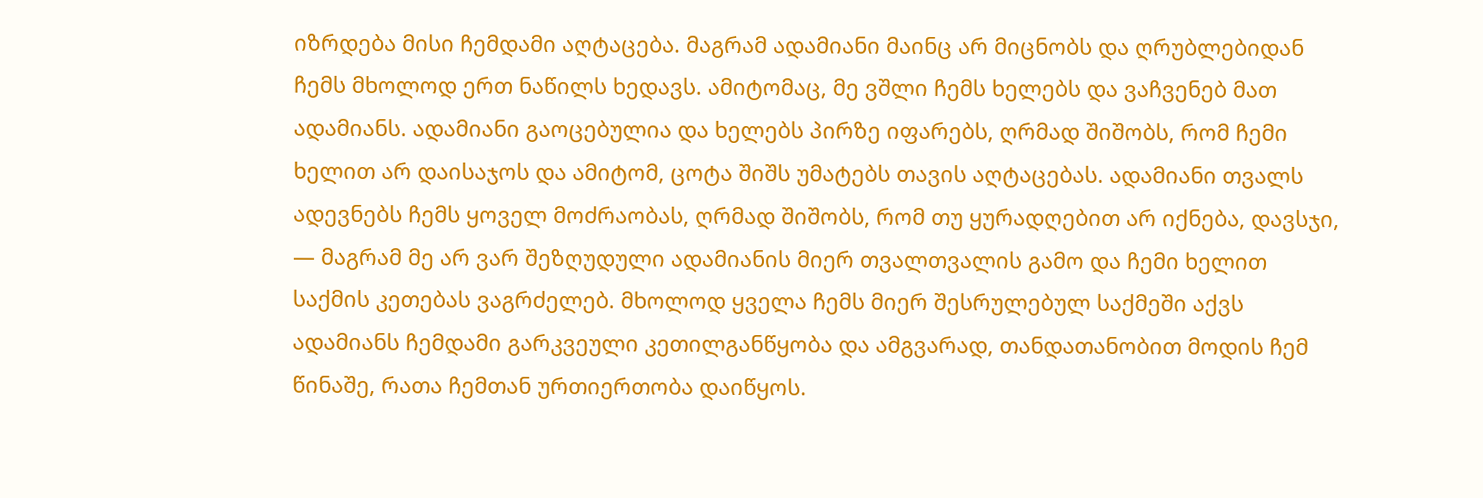იზრდება მისი ჩემდამი აღტაცება. მაგრამ ადამიანი მაინც არ მიცნობს და ღრუბლებიდან ჩემს მხოლოდ ერთ ნაწილს ხედავს. ამიტომაც, მე ვშლი ჩემს ხელებს და ვაჩვენებ მათ ადამიანს. ადამიანი გაოცებულია და ხელებს პირზე იფარებს, ღრმად შიშობს, რომ ჩემი ხელით არ დაისაჯოს და ამიტომ, ცოტა შიშს უმატებს თავის აღტაცებას. ადამიანი თვალს ადევნებს ჩემს ყოველ მოძრაობას, ღრმად შიშობს, რომ თუ ყურადღებით არ იქნება, დავსჯი, — მაგრამ მე არ ვარ შეზღუდული ადამიანის მიერ თვალთვალის გამო და ჩემი ხელით საქმის კეთებას ვაგრძელებ. მხოლოდ ყველა ჩემს მიერ შესრულებულ საქმეში აქვს ადამიანს ჩემდამი გარკვეული კეთილგანწყობა და ამგვარად, თანდათანობით მოდის ჩემ წინაშე, რათა ჩემთან ურთიერთობა დაიწყოს.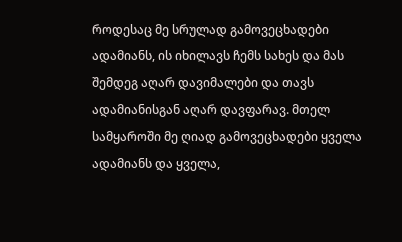როდესაც მე სრულად გამოვეცხადები ადამიანს, ის იხილავს ჩემს სახეს და მას შემდეგ აღარ დავიმალები და თავს ადამიანისგან აღარ დავფარავ. მთელ სამყაროში მე ღიად გამოვეცხადები ყველა ადამიანს და ყველა,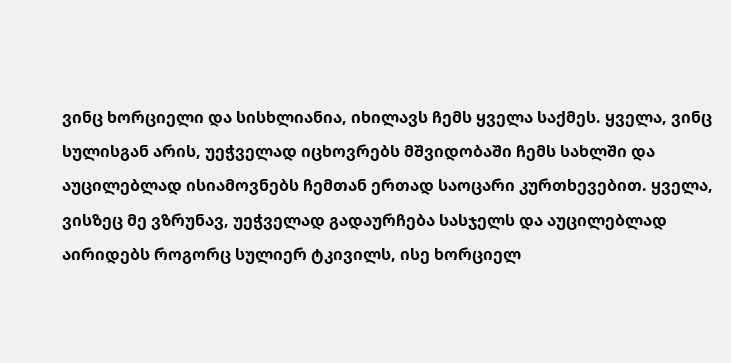ვინც ხორციელი და სისხლიანია, იხილავს ჩემს ყველა საქმეს. ყველა, ვინც სულისგან არის, უეჭველად იცხოვრებს მშვიდობაში ჩემს სახლში და აუცილებლად ისიამოვნებს ჩემთან ერთად საოცარი კურთხევებით. ყველა, ვისზეც მე ვზრუნავ, უეჭველად გადაურჩება სასჯელს და აუცილებლად აირიდებს როგორც სულიერ ტკივილს, ისე ხორციელ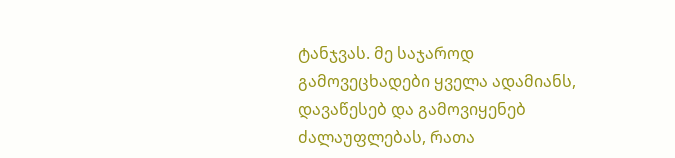ტანჯვას. მე საჯაროდ გამოვეცხადები ყველა ადამიანს, დავაწესებ და გამოვიყენებ ძალაუფლებას, რათა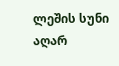ლეშის სუნი აღარ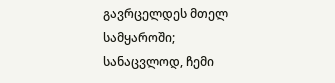გავრცელდეს მთელ სამყაროში; სანაცვლოდ, ჩემი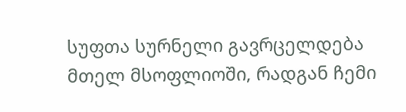სუფთა სურნელი გავრცელდება მთელ მსოფლიოში, რადგან ჩემი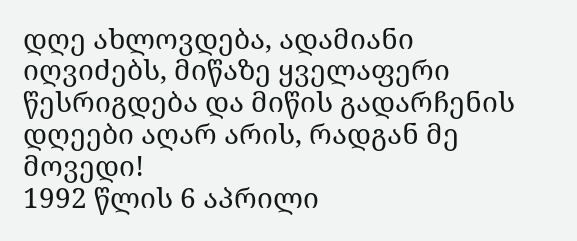დღე ახლოვდება, ადამიანი იღვიძებს, მიწაზე ყველაფერი წესრიგდება და მიწის გადარჩენის დღეები აღარ არის, რადგან მე მოვედი!
1992 წლის 6 აპრილი